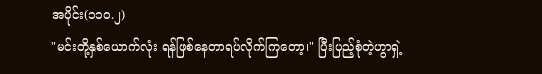အပိုင်း(၁၁၀.၂)
"မင်းတို့နှစ်ယောက်လုံး ရန်ဖြစ်နေတာရပ်လိုက်ကြတော့၊" ပြီးပြည့်စုံတဲ့ဟွာရှဲ့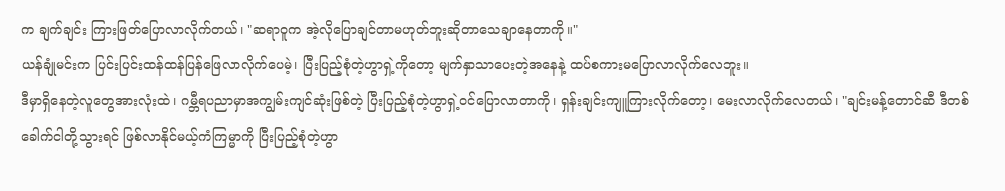က ချက်ချင်း ကြားဖြတ်ပြောလာလိုက်တယ်၊ "ဆရာဝူက အဲ့လိုပြောချင်တာမဟုတ်ဘူးဆိုတာသေချာနေတာကို။"
ယန်ချုံမင်းက ပြင်းပြင်းထန်ထန်ပြန်ဖြေလာလိုက်ပေမဲ့၊ ပြီးပြည့်စုံတဲ့ဟွာရှဲ့ကိုတော့ မျက်နှာသာပေးတဲ့အနေနဲ့ ထပ်စကားမပြောလာလိုက်လေဘူး။
ဒီမှာရှိနေတဲ့လူတွေအားလုံးထဲ၊ ဂမ္ဘီရပညာမှာအကျွမ်းကျင်ဆုံးဖြစ်တဲ့ ပြီးပြည့်စုံတဲ့ဟွာရှဲ့ဝင်ပြောလာတာကို၊ ရှန်းချင်းကျူကြားလိုက်တော့၊ မေးလာလိုက်လေတယ်၊ "ချင်းမန့်တောင်ဆီ ဒီတစ်ခေါက်ငါတို့သွားရင် ဖြစ်လာနိုင်မယ့်ကံကြမ္မာကို ပြီးပြည့်စုံတဲ့ဟွာ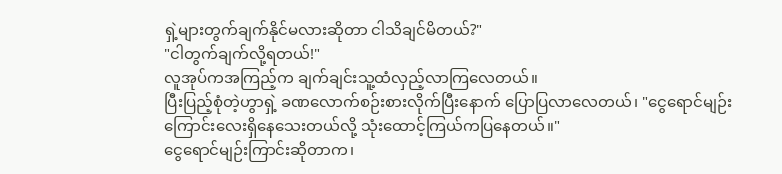ရှဲ့များတွက်ချက်နိုင်မလားဆိုတာ ငါသိချင်မိတယ်?"
"ငါတွက်ချက်လို့ရတယ်!"
လူအုပ်ကအကြည့်က ချက်ချင်းသူ့ထံလှည့်လာကြလေတယ်။
ပြီးပြည့်စုံတဲ့ဟွာရှဲ့ ခဏလောက်စဉ်းစားလိုက်ပြီးနောက် ပြောပြလာလေတယ်၊ "ငွေရောင်မျဉ်းကြောင်းလေးရှိနေသေးတယ်လို့ သုံးထောင့်ကြယ်ကပြနေတယ်။"
ငွေရောင်မျဉ်းကြာင်းဆိုတာက၊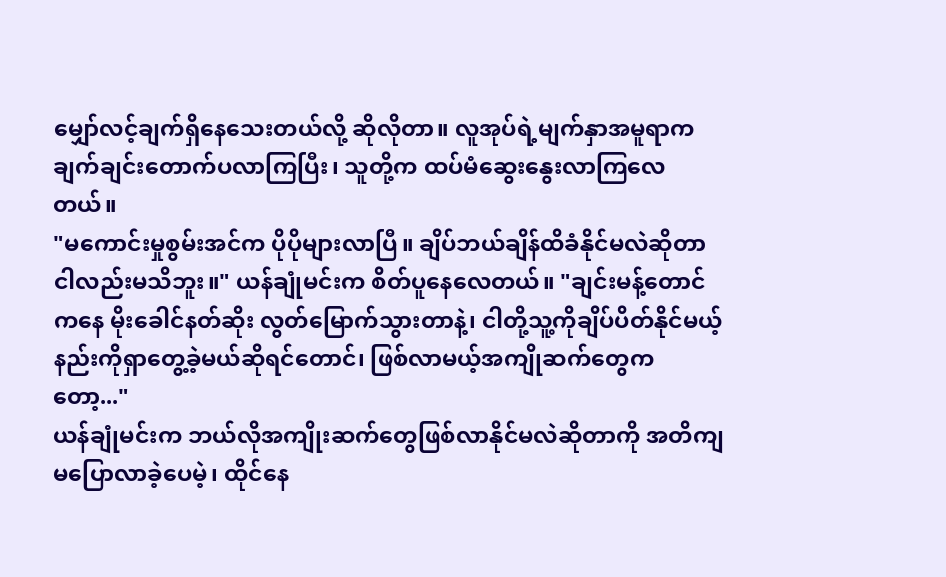မျှော်လင့်ချက်ရှိနေသေးတယ်လို့ ဆိုလိုတာ။ လူအုပ်ရဲ့မျက်နှာအမူရာက ချက်ချင်းတောက်ပလာကြပြီး၊ သူတို့က ထပ်မံဆွေးနွေးလာကြလေတယ်။
"မကောင်းမှုစွမ်းအင်က ပိုပိုများလာပြီ။ ချိပ်ဘယ်ချိန်ထိခံနိုင်မလဲဆိုတာ ငါလည်းမသိဘူး။" ယန်ချုံမင်းက စိတ်ပူနေလေတယ်။ "ချင်းမန့်တောင်ကနေ မိုးခေါင်နတ်ဆိုး လွတ်မြောက်သွားတာနဲ့၊ ငါတို့သူ့ကိုချိပ်ပိတ်နိုင်မယ့်နည်းကိုရှာတွေ့ခဲ့မယ်ဆိုရင်တောင်၊ ဖြစ်လာမယ့်အကျိုဆက်တွေကတော့..."
ယန်ချုံမင်းက ဘယ်လိုအကျိုးဆက်တွေဖြစ်လာနိုင်မလဲဆိုတာကို အတိကျမပြောလာခဲ့ပေမဲ့၊ ထိုင်နေ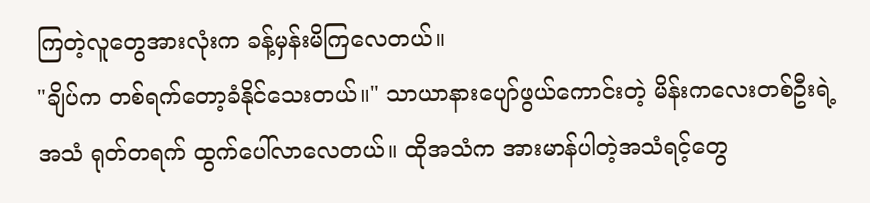ကြတဲ့လူတွေအားလုံးက ခန့်မှန်းမိကြလေတယ်။
"ချိပ်က တစ်ရက်တော့ခံနိုင်သေးတယ်။" သာယာနားပျော်ဖွယ်ကောင်းတဲ့ မိန်းကလေးတစ်ဦးရဲ့အသံ ရုတ်တရက် ထွက်ပေါ်လာလေတယ်။ ထိုအသံက အားမာန်ပါတဲ့အသံရင့်တွေ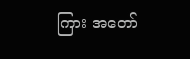ကြား အတော်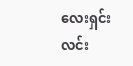လေးရှင်းလင်း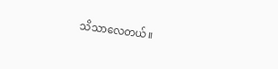သိသာလေတယ်။